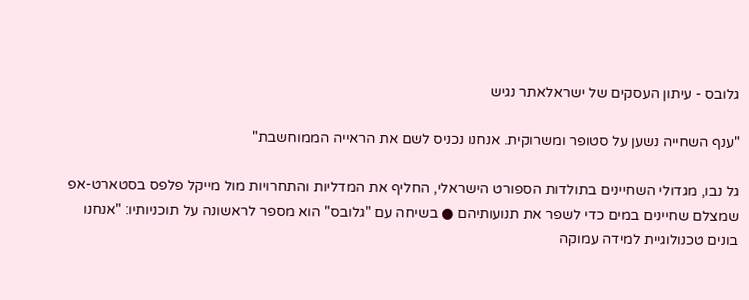גלובס - עיתון העסקים של ישראלאתר נגיש

"ענף השחייה נשען על סטופר ומשרוקית. אנחנו נכניס לשם את הראייה הממוחשבת"

גל נבו, מגדולי השחיינים בתולדות הספורט הישראלי, החליף את המדליות והתחרויות מול מייקל פלפס בסטארט-אפ שמצלם שחיינים במים כדי לשפר את תנועותיהם ● בשיחה עם "גלובס" הוא מספר לראשונה על תוכניותיו: "אנחנו בונים טכנולוגיית למידה עמוקה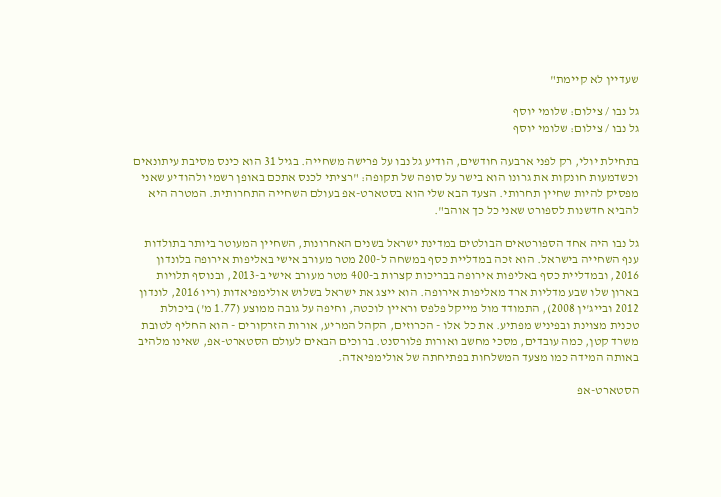שעדיין לא קיימת"

גל נבו / צילום: שלומי יוסף
גל נבו / צילום: שלומי יוסף

בתחילת יולי, רק לפני ארבעה חודשים, הודיע גל נבו על פרישה משחייה. בגיל 31 הוא כינס מסיבת עיתונאים וכשדמעות חונקות את גרונו הוא בישר על סופה של תקופה: "רציתי לכנס אתכם באופן רשמי ולהודיע שאני מפסיק להיות שחיין תחרותי. הצעד הבא שלי הוא בסטארט-אפ בעולם השחייה התחרותית. המטרה היא להביא חדשנות לספורט שאני כל כך אוהב".

גל נבו היה אחד הספורטאים הבולטים במדינת ישראל בשנים האחרונות, השחיין המעוטר ביותר בתולדות ענף השחייה בישראל. הוא זכה במדליית כסף במשחה ל-200 מטר מעורב אישי באליפות אירופה בלונדון 2016, ובמדליית כסף באליפות אירופה בבריכות קצרות ב-400 מטר מעורב אישי ב-2013, ובנוסף תלויות בארון שלו שבע מדליות ארד מאליפות אירופה. הוא ייצג את ישראל בשלוש אולימפיאדות (ריו 2016, לונדון 2012 ובייג'ין 2008), התמודד מול מייקל פלפס וראיין לוכטה, וחיפה על גובה ממוצע (1.77 מ') ביכולת טכנית מצוינת ובפיניש מפתיע. את כל אלו - הכרוזים, הקהל המריע, אורות הזרקורים - הוא החליף לטובת משרד קטן, כמה עובדים, מסכי מחשב ואורות פלורסנט. ברוכים הבאים לעולם הסטארט-אפ, שאינו מלהיב באותה המידה כמו מצעד המשלחות בפתיחתה של אולימפיאדה.

הסטארט-אפ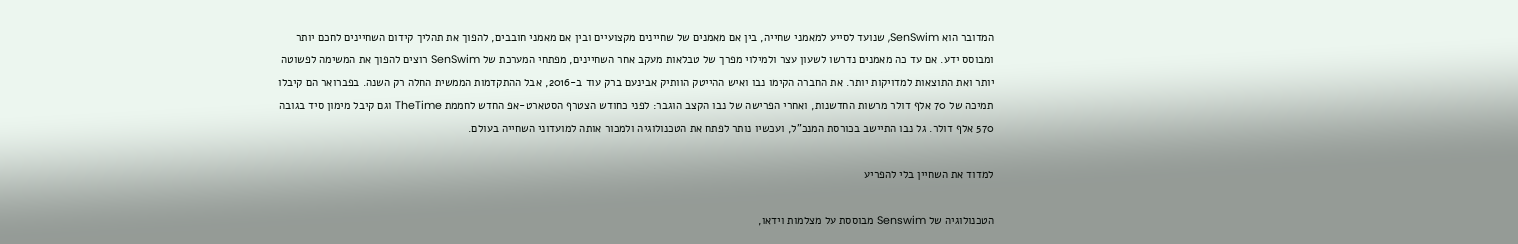המדובר הוא SenSwim, שנועד לסייע למאמני שחייה, בין אם מאמנים של שחיינים מקצועיים ובין אם מאמני חובבים, להפוך את תהליך קידום השחיינים לחכם יותר ומבוסס ידע. אם עד כה מאמנים נדרשו לשעון עצר ולמילוי מפרך של טבלאות מעקב אחר השחיינים, מפתחי המערכת של SenSwim רוצים להפוך את המשימה לפשוטה יותר ואת התוצאות למדויקות יותר. את החברה הקימו נבו ואיש ההייטק הוותיק אבינעם ברק עוד ב-2016, אבל ההתקדמות הממשית החלה רק השנה. בפברואר הם קיבלו תמיכה של 70 אלף דולר מרשות החדשנות, ואחרי הפרישה של נבו הקצב הוגבר: לפני כחודש הצטרף הסטארט-אפ החדש לחממת TheTime וגם קיבל מימון סיד בגובה 570 אלף דולר. גל נבו התיישב בכורסת המנכ"ל, ועכשיו נותר לפתח את הטכנולוגיה ולמכור אותה למועדוני השחייה בעולם.

למדוד את השחיין בלי להפריע

הטכנולוגיה של Senswim מבוססת על מצלמות וידאו,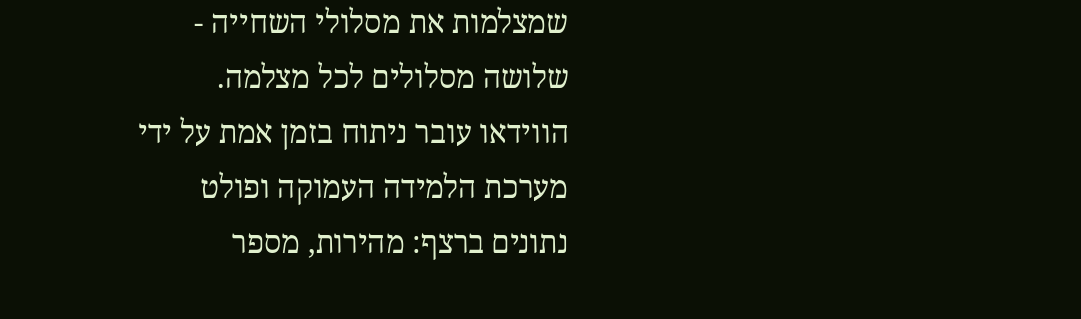שמצלמות את מסלולי השחייה - שלושה מסלולים לכל מצלמה. הווידאו עובר ניתוח בזמן אמת על ידי מערכת הלמידה העמוקה ופולט נתונים ברצף: מהירות, מספר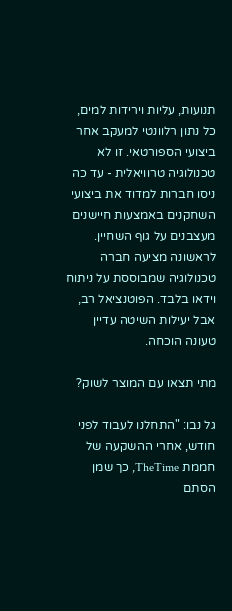תנועות, עליות וירידות למים, כל נתון רלוונטי למעקב אחר ביצועי הספורטאי. זו לא טכנולוגיה טרוויאלית - עד כה ניסו חברות למדוד את ביצועי השחקנים באמצעות חיישנים מעצבנים על גוף השחיין. לראשונה מציעה חברה טכנולוגיה שמבוססת על ניתוח וידאו בלבד. הפוטנציאל רב, אבל יעילות השיטה עדיין טעונה הוכחה.

מתי תצאו עם המוצר לשוק?

גל נבו: "התחלנו לעבוד לפני חודש, אחרי ההשקעה של חממת TheTime, כך שמן הסתם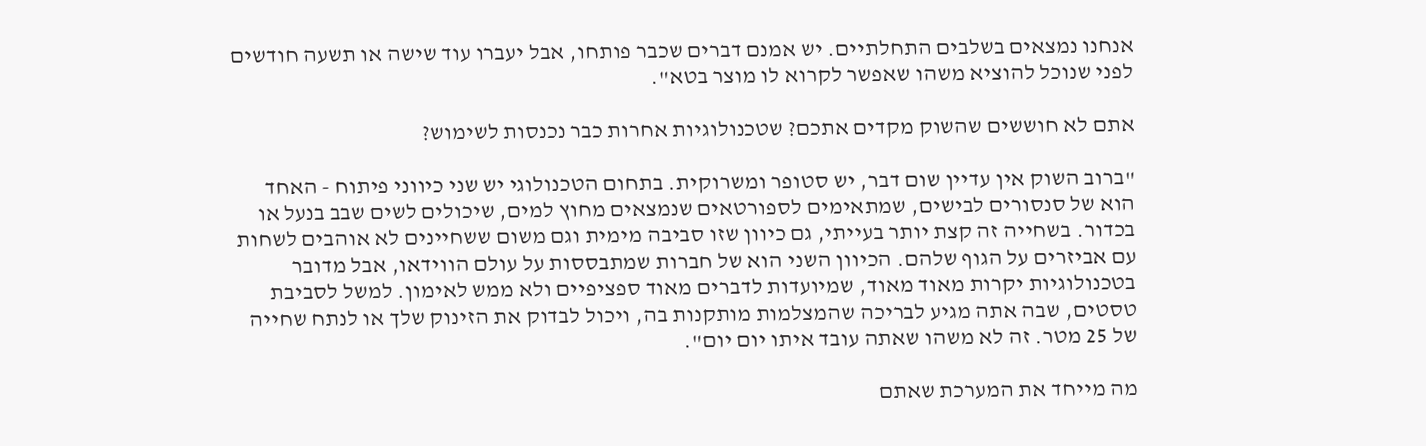אנחנו נמצאים בשלבים התחלתיים. יש אמנם דברים שכבר פותחו, אבל יעברו עוד שישה או תשעה חודשים לפני שנוכל להוציא משהו שאפשר לקרוא לו מוצר בטא".

אתם לא חוששים שהשוק מקדים אתכם? שטכנולוגיות אחרות כבר נכנסות לשימוש?

"ברוב השוק אין עדיין שום דבר, יש סטופר ומשרוקית. בתחום הטכנולוגי יש שני כיווני פיתוח - האחד הוא של סנסורים לבישים, שמתאימים לספורטאים שנמצאים מחוץ למים, שיכולים לשים שבב בנעל או בכדור. בשחייה זה קצת יותר בעייתי, גם כיוון שזו סביבה מימית וגם משום ששחיינים לא אוהבים לשחות עם אביזרים על הגוף שלהם. הכיוון השני הוא של חברות שמתבססות על עולם הווידאו, אבל מדובר בטכנולוגיות יקרות מאוד מאוד, שמיועדות לדברים מאוד ספציפיים ולא ממש לאימון. למשל לסביבת טסטים, שבה אתה מגיע לבריכה שהמצלמות מותקנות בה, ויכול לבדוק את הזינוק שלך או לנתח שחייה של 25 מטר. זה לא משהו שאתה עובד איתו יום יום".

מה מייחד את המערכת שאתם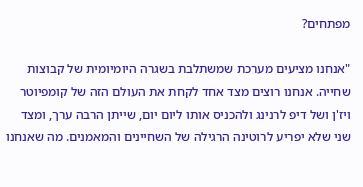מפתחים?

"אנחנו מציעים מערכת שמשתלבת בשגרה היומיומית של קבוצות שחייה. אנחנו רוצים מצד אחד לקחת את העולם הזה של קומפיוטר ויז'ן ושל דיפ לרנינג ולהכניס אותו ליום יום, שייתן הרבה ערך, ומצד שני שלא יפריע לרוטינה הרגילה של השחיינים והמאמנים. מה שאנחנו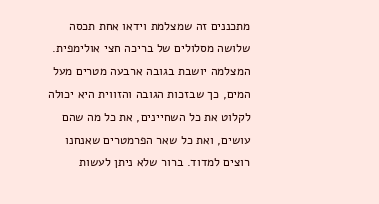מתכננים זה שמצלמת וידאו אחת תכסה שלושה מסלולים של בריכה חצי אולימפית. המצלמה יושבת בגובה ארבעה מטרים מעל המים, כך שבזכות הגובה והזווית היא יכולה לקלוט את כל השחיינים, את כל מה שהם עושים, ואת כל שאר הפרמטרים שאנחנו רוצים למדוד. ברור שלא ניתן לעשות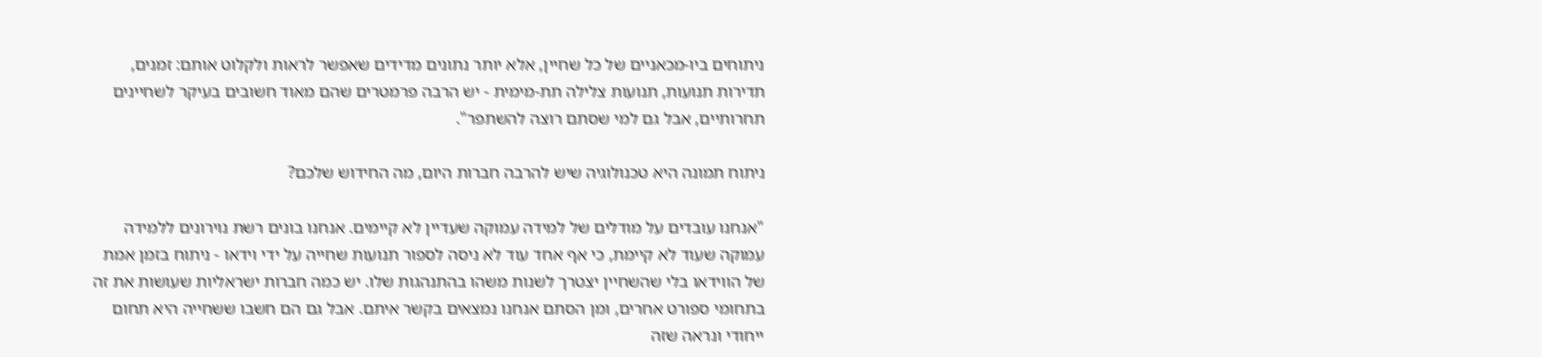ניתוחים ביו-מכאניים של כל שחיין, אלא יותר נתונים מדידים שאפשר לראות ולקלוט אותם: זמנים, תדירות תנועות, תנועות צלילה תת-מימית - יש הרבה פרמטרים שהם מאוד חשובים בעיקר לשחיינים תחרותיים, אבל גם למי שסתם רוצה להשתפר".

ניתוח תמונה היא טכנולוגיה שיש להרבה חברות היום, מה החידוש שלכם?

"אנחנו עובדים על מודלים של למידה עמוקה שעדיין לא קיימים. אנחנו בונים רשת נוירונים ללמידה עמוקה שעוד לא קיימת, כי אף אחד עוד לא ניסה לספור תנועות שחייה על ידי וידאו - ניתוח בזמן אמת של הווידאו בלי שהשחיין יצטרך לשנות משהו בהתנהגות שלו. יש כמה חברות ישראליות שעושות את זה בתחומי ספורט אחרים, ומן הסתם אנחנו נמצאים בקשר איתם. אבל גם הם חשבו ששחייה היא תחום ייחודי ונראה שזה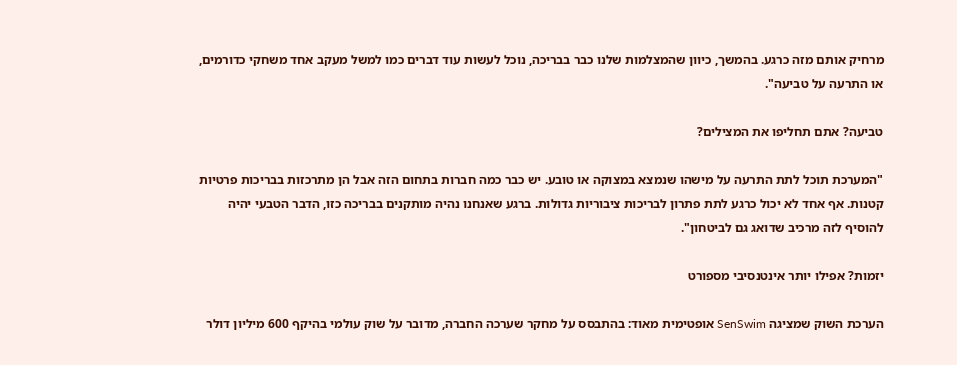מרחיק אותם מזה כרגע. בהמשך, כיוון שהמצלמות שלנו כבר בבריכה, נוכל לעשות עוד דברים כמו למשל מעקב אחד משחקי כדורמים, או התרעה על טביעה".

טביעה? אתם תחליפו את המצילים?

"המערכת תוכל לתת התרעה על מישהו שנמצא במצוקה או טובע. יש כבר כמה חברות בתחום הזה אבל הן מתרכזות בבריכות פרטיות קטנות. אף אחד לא יכול כרגע לתת פתרון לבריכות ציבוריות גדולות. ברגע שאנחנו נהיה מותקנים בבריכה כזו, הדבר הטבעי יהיה להוסיף לזה מרכיב שדואג גם לביטחון".

יזמות? אפילו יותר אינטנסיבי מספורט

הערכת השוק שמציגה SenSwim אופטימית מאוד: בהתבסס על מחקר שערכה החברה, מדובר על שוק עולמי בהיקף 600 מיליון דולר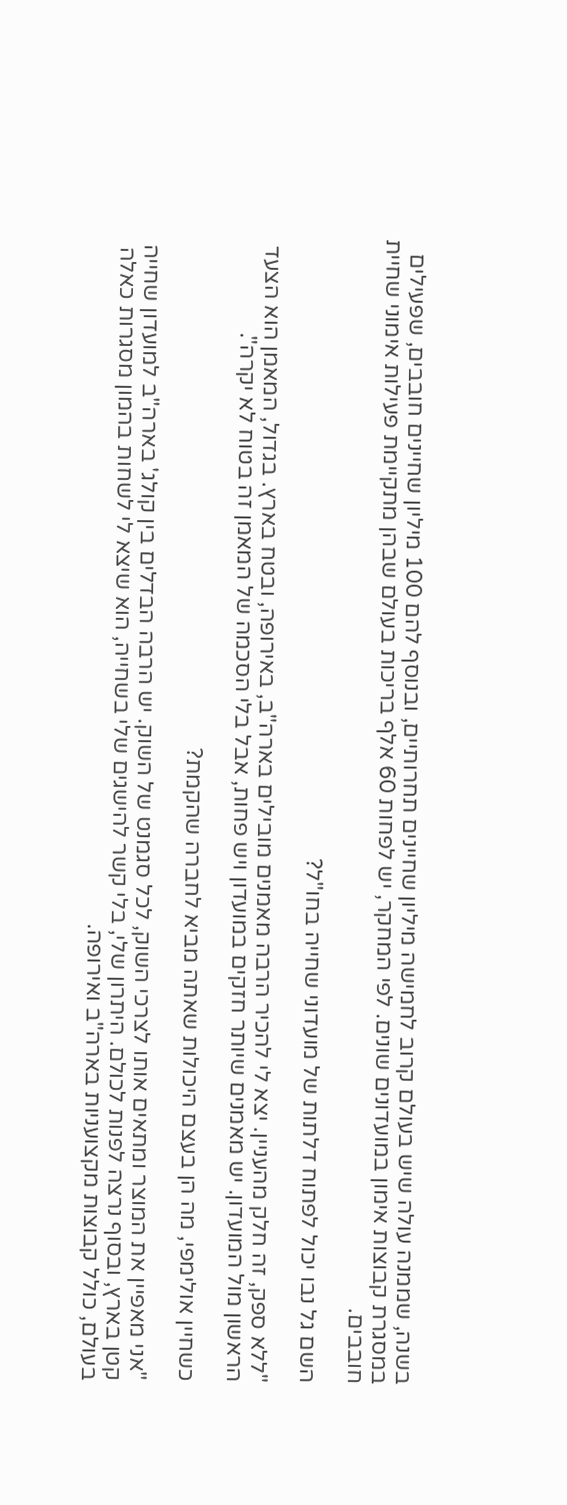בשנה, שממנה עולה שיש בעולם קרוב לחמישה מיליון שחיינים תחרותיים, ובנוסף להם 100 מיליון שחיינים חובבים, שפעילים במסגרת קבוצות אימון במועדונים שונים. לפי המחקר, יש לפחות 60 אלף בריכות בעולם שבהן מתקיימת פעילות אימוני שחיית חובבים.

השם גל נבו יכול לפתוח דלתות של מועדוני שחייה בחו"ל?

"ללא ספק, זה חלק מהעניין. יצא לי להכיר הרבה מאמנים מובילים בארה"ב, באירופה, ובטח בארץ. בגדול, המאמן הוא הצעד הראשון מול המועדון. יש מאמנים שיותר חזקים במועדון ויש פחות, אבל בלי הסכמה של המאמן זה בטוח לא יקרה".

כשחיין אולימפי, מה הן בעצם היכולות שאתה מביא לחברה שהקמת?

"אני מאפיין את המוצר ומתאים אותו לצרכי השוק, לכל סגמנט של השוק. יש הרבה הבדלים בין קולג' בארה"ב למועדון שחייה קטן בארץ, ובסוף נרצה לפנות לכולם. היתרון שלי, בלי קשר להישגים שלי בשחייה, הוא שיצא לי לשחות בהמון מסגרות כאלה בעולם, כולל קבוצות מקצועניות בארה"ב ואירופה.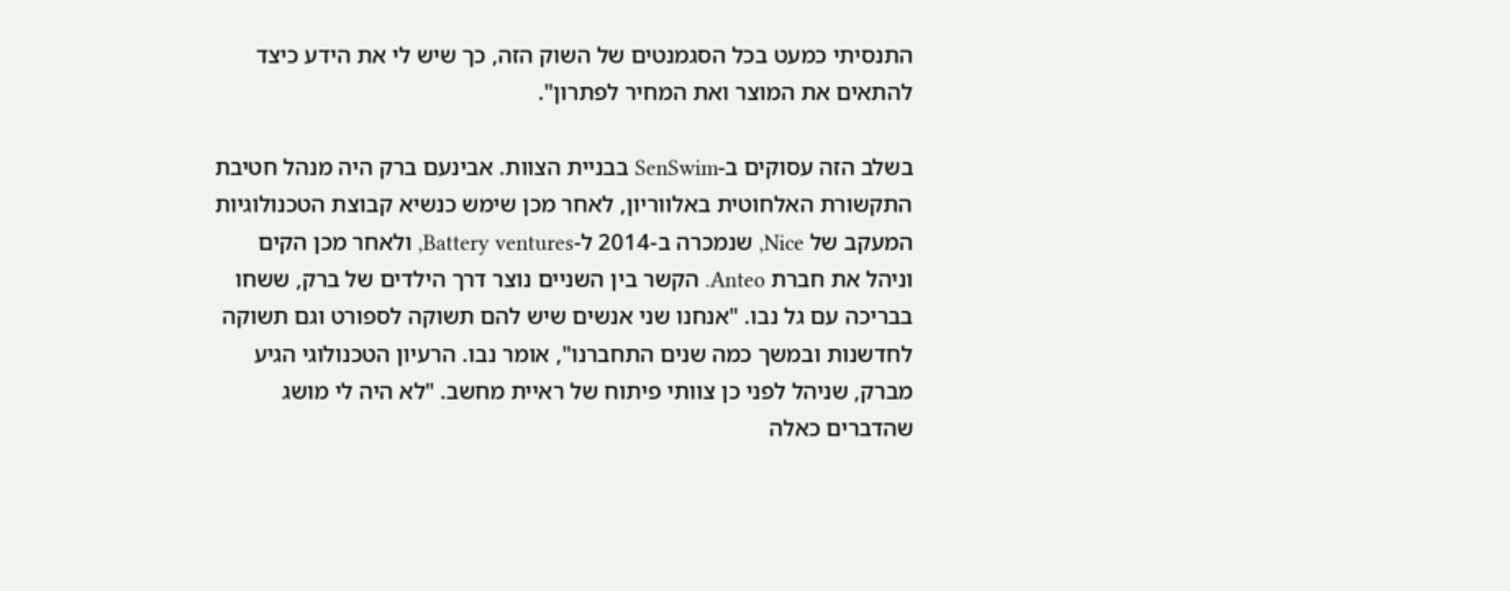התנסיתי כמעט בכל הסגמנטים של השוק הזה, כך שיש לי את הידע כיצד להתאים את המוצר ואת המחיר לפתרון".

בשלב הזה עסוקים ב-SenSwim בבניית הצוות. אבינעם ברק היה מנהל חטיבת התקשורת האלחוטית באלווריון, לאחר מכן שימש כנשיא קבוצת הטכנולוגיות המעקב של Nice, שנמכרה ב-2014 ל-Battery ventures, ולאחר מכן הקים וניהל את חברת Anteo. הקשר בין השניים נוצר דרך הילדים של ברק, ששחו בבריכה עם גל נבו. "אנחנו שני אנשים שיש להם תשוקה לספורט וגם תשוקה לחדשנות ובמשך כמה שנים התחברנו", אומר נבו. הרעיון הטכנולוגי הגיע מברק, שניהל לפני כן צוותי פיתוח של ראיית מחשב. "לא היה לי מושג שהדברים כאלה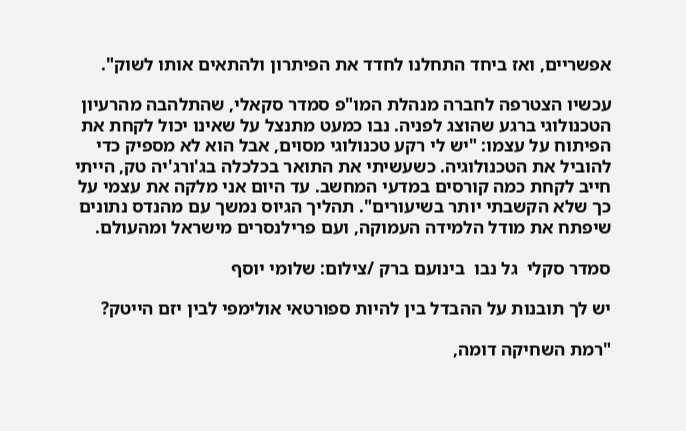אפשריים, ואז ביחד התחלנו לחדד את הפיתרון ולהתאים אותו לשוק".

עכשיו הצטרפה לחברה מנהלת המו"פ סמדר סקאלי, שהתלהבה מהרעיון הטכנולוגי ברגע שהוצג לפניה. נבו כמעט מתנצל על שאינו יכול לקחת את הפיתוח על עצמו: "יש לי רקע טכנולוגי מסוים, אבל הוא לא מספיק כדי להוביל את הטכנולוגיה. כשעשיתי את התואר בכלכלה בג'ורג'יה טק, הייתי חייב לקחת כמה קורסים במדעי המחשב. עד היום אני מלקה את עצמי על כך שלא הקשבתי יותר בשיעורים". תהליך הגיוס נמשך עם מהנדס נתונים שיפתח את מודל הלמידה העמוקה, ועם פרילנסרים מישראל ומהעולם.

סמדר סקלי  גל נבו  בינועם ברק /צילום: שלומי יוסף

יש לך תובנות על ההבדל בין להיות ספורטאי אולימפי לבין יזם הייטק?

"רמת השחיקה דומה,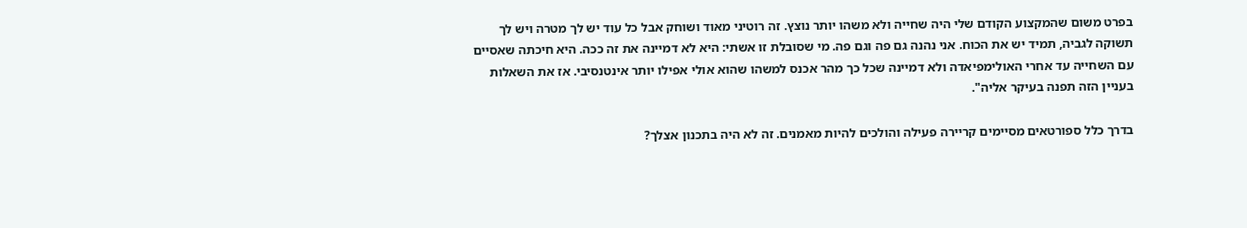בפרט משום שהמקצוע הקודם שלי היה שחייה ולא משהו יותר נוצץ. זה רוטיני מאוד ושוחק אבל כל עוד יש לך מטרה ויש לך תשוקה לגביה, תמיד יש את הכוח. אני נהנה גם פה וגם פה. מי שסובלת זו אשתי: היא לא דמיינה את זה ככה. היא חיכתה שאסיים עם השחייה עד אחרי האולימפיאדה ולא דמיינה שכל כך מהר אכנס למשהו שהוא אולי אפילו יותר אינטנסיבי. אז את השאלות בעניין הזה תפנה בעיקר אליה".

בדרך כלל ספורטאים מסיימים קריירה פעילה והולכים להיות מאמנים. זה לא היה בתכנון אצלך?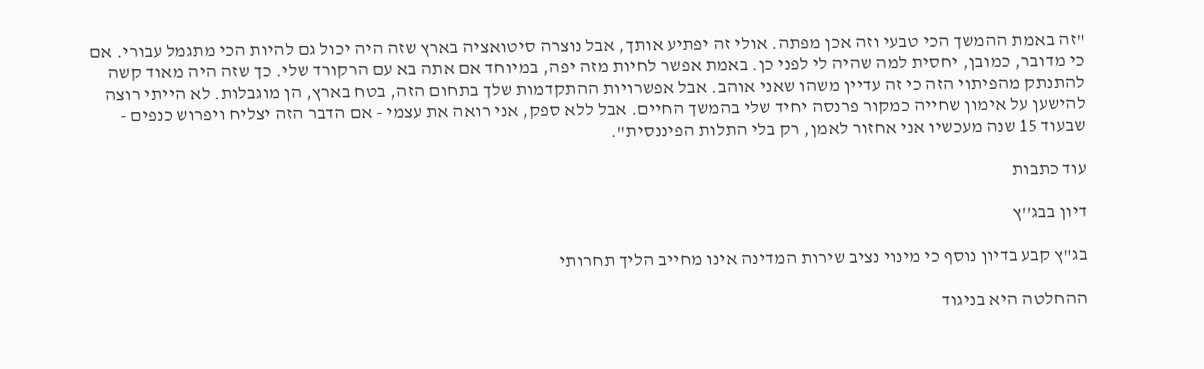"זה באמת ההמשך הכי טבעי וזה אכן מפתה. אולי זה יפתיע אותך, אבל נוצרה סיטואציה בארץ שזה היה יכול גם להיות הכי מתגמל עבורי. אם כי מדובר, כמובן, יחסית למה שהיה לי לפני כן. באמת אפשר לחיות מזה יפה, במיוחד אם אתה בא עם הרקורד שלי. כך שזה היה מאוד קשה להתנתק מהפיתוי הזה כי זה עדיין משהו שאני אוהב. אבל אפשרויות ההתקדמות שלך בתחום הזה, בטח בארץ, הן מוגבלות. לא הייתי רוצה להישען על אימון שחייה כמקור פרנסה יחיד שלי בהמשך החיים. אבל ללא ספק, אני רואה את עצמי - אם הדבר הזה יצליח ויפרוש כנפים - שבעוד 15 שנה מעכשיו אני אחזור לאמן, רק בלי התלות הפיננסית".

עוד כתבות

דיון בבג''ץ

בג"ץ קבע בדיון נוסף כי מינוי נציב שירות המדינה אינו מחייב הליך תחרותי

ההחלטה היא בניגוד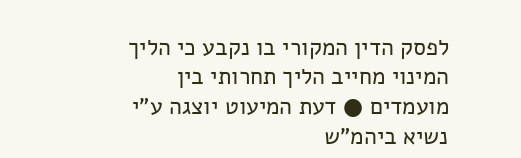לפסק הדין המקורי בו נקבע כי הליך המינוי מחייב הליך תחרותי בין מועמדים ● דעת המיעוט יוצגה ע"י  נשיא ביהמ"ש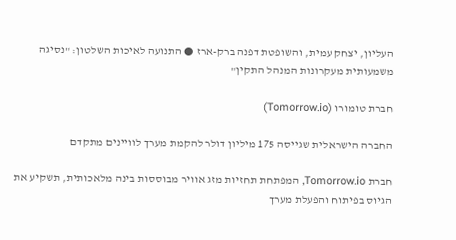העליון, יצחק עמית, והשופטת דפנה ברק-ארז ● התנועה לאיכות השלטון: "נסיגה משמעותית מעקרונות המנהל התקין"

חברת טומורו (Tomorrow.io)

החברה הישראלית שגייסה 175 מיליון דולר להקמת מערך לוויינים מתקדם

חברת Tomorrow.io, המפתחת תחזיות מזג אוויר מבוססות בינה מלאכותית, תשקיע את הגיוס בפיתוח והפעלת מערך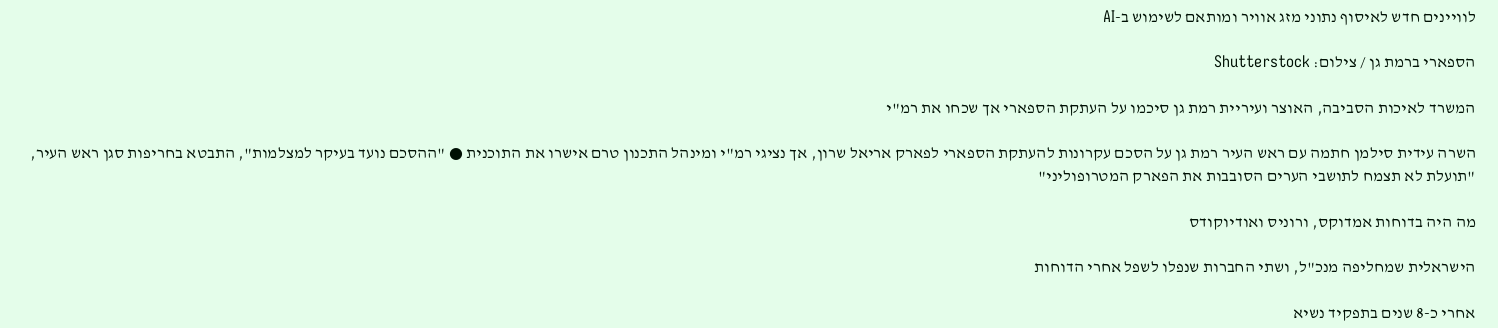לוויינים חדש לאיסוף נתוני מזג אוויר ומותאם לשימוש ב-AI

הספארי ברמת גן / צילום: Shutterstock

המשרד לאיכות הסביבה, האוצר ועיריית רמת גן סיכמו על העתקת הספארי אך שכחו את רמ"י

השרה עידית סילמן חתמה עם ראש העיר רמת גן על הסכם עקרונות להעתקת הספארי לפארק אריאל שרון, אך נציגי רמ"י ומינהל התכנון טרם אישרו את התוכנית ● "ההסכם נועד בעיקר למצלמות", התבטא בחריפות סגן ראש העיר, "תועלת לא תצמח לתושבי הערים הסובבות את הפארק המטרופוליני"

מה היה בדוחות אמדוקס, ורוניס ואודיוקודס

הישראלית שמחליפה מנכ"ל, ושתי החברות שנפלו לשפל אחרי הדוחות

אחרי כ-8 שנים בתפקיד נשיא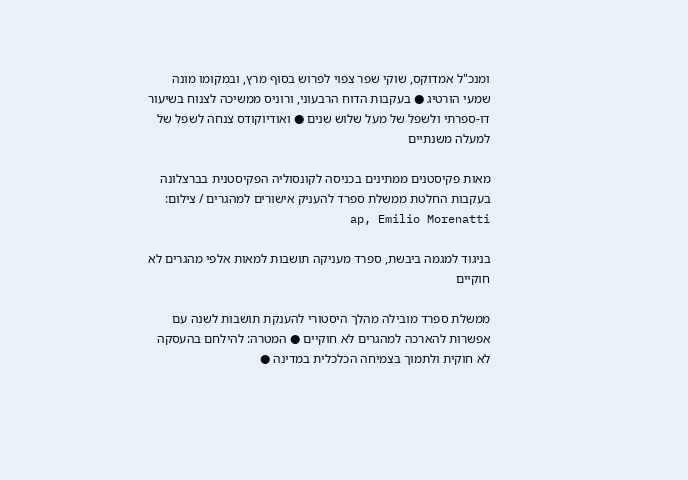ומנכ"ל אמדוקס, שוקי שפר צפוי לפרוש בסוף מרץ, ובמקומו מונה שמעי הורטיג ● בעקבות הדוח הרבעוני, ורוניס ממשיכה לצנוח בשיעור דו-ספרתי ולשפל של מעל שלוש שנים ● ואודיוקודס צנחה לשפל של למעלה משנתיים

מאות פקיסטנים ממתינים בכניסה לקונסוליה הפקיסטנית בברצלונה בעקבות החלטת ממשלת ספרד להעניק אישורים למהגרים / צילום: ap, Emilio Morenatti

בניגוד למגמה ביבשת, ספרד מעניקה תושבות למאות אלפי מהגרים לא חוקיים

ממשלת ספרד מובילה מהלך היסטורי להענקת תושבות לשנה עם אפשרות להארכה למהגרים לא חוקיים ● המטרה: להילחם בהעסקה לא חוקית ולתמוך בצמיחה הכלכלית במדינה ●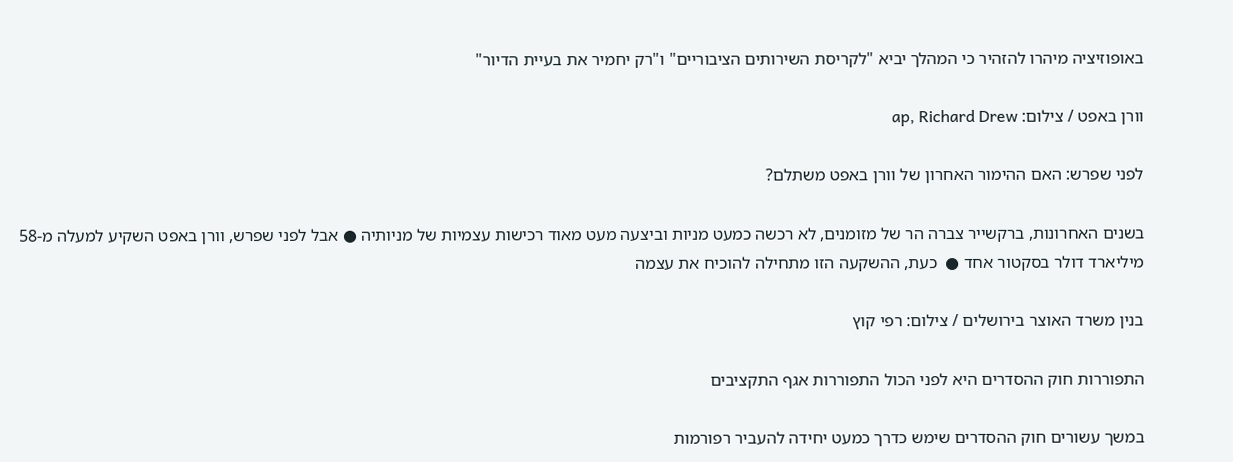באופוזיציה מיהרו להזהיר כי המהלך יביא "לקריסת השירותים הציבוריים" ו"רק יחמיר את בעיית הדיור"

וורן באפט / צילום: ap, Richard Drew

לפני שפרש: האם ההימור האחרון של וורן באפט משתלם?

בשנים האחרונות, ברקשייר צברה הר של מזומנים, לא רכשה כמעט מניות וביצעה מעט מאוד רכישות עצמיות של מניותיה ● אבל לפני שפרש, וורן באפט השקיע למעלה מ-58 מיליארד דולר בסקטור אחד ●  כעת, ההשקעה הזו מתחילה להוכיח את עצמה

בנין משרד האוצר בירושלים / צילום: רפי קוץ

התפוררות חוק ההסדרים היא לפני הכול התפוררות אגף התקציבים

במשך עשורים חוק ההסדרים שימש כדרך כמעט יחידה להעביר רפורמות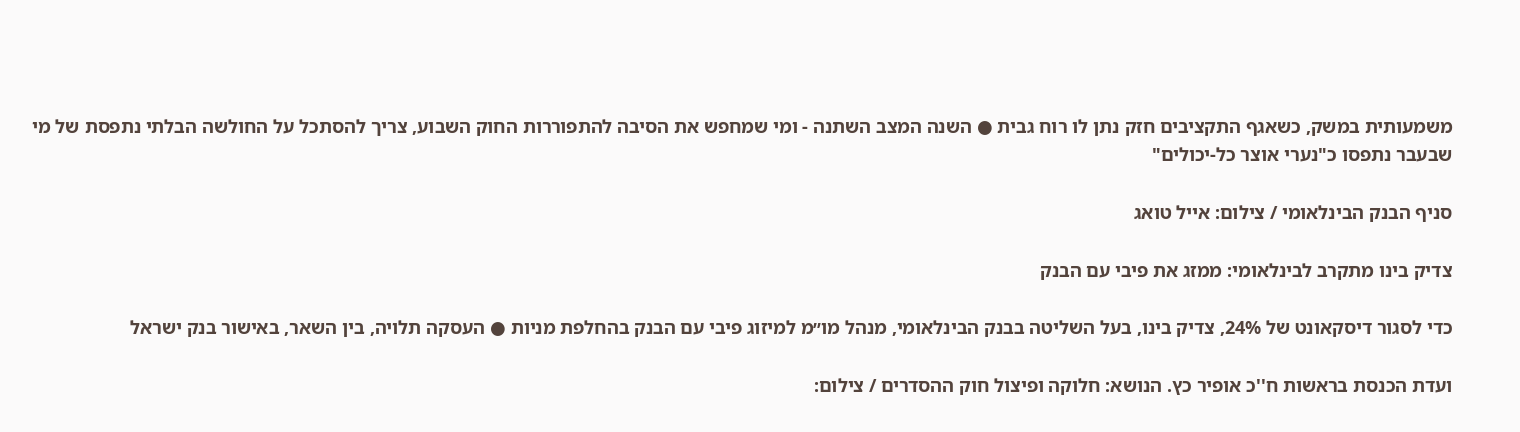משמעותית במשק, כשאגף התקציבים חזק נתן לו רוח גבית ● השנה המצב השתנה - ומי שמחפש את הסיבה להתפוררות החוק השבוע, צריך להסתכל על החולשה הבלתי נתפסת של מי שבעבר נתפסו כ"נערי אוצר כל-יכולים"

סניף הבנק הבינלאומי / צילום: אייל טואג

צדיק בינו מתקרב לבינלאומי: ממזג את פיבי עם הבנק

כדי לסגור דיסקאונט של 24%, צדיק בינו, בעל השליטה בבנק הבינלאומי, מנהל מו״מ למיזוג פיבי עם הבנק בהחלפת מניות ● העסקה תלויה, בין השאר, באישור בנק ישראל

ועדת הכנסת בראשות ח''כ אופיר כץ. הנושא: חלוקה ופיצול חוק ההסדרים / צילום: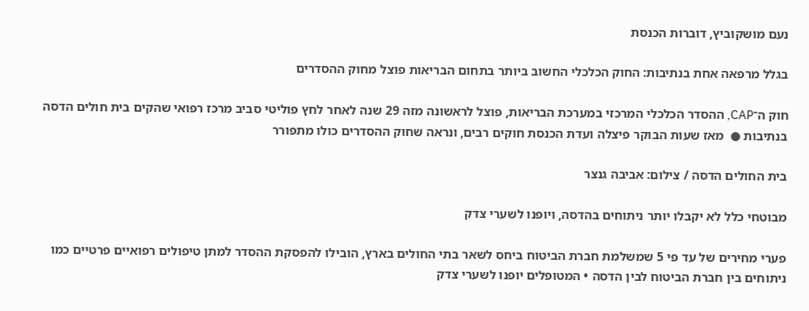נעם מושקוביץ, דוברות הכנסת

בגלל מרפאה אחת בנתיבות: החוק הכלכלי החשוב ביותר בתחום הבריאות פוצל מחוק ההסדרים

חוק ה־CAP, ההסדר הכלכלי המרכזי במערכת הבריאות, פוצל לראשונה מזה 29 שנה לאחר לחץ פוליטי סביב מרכז רפואי שהקים בית חולים הדסה בנתיבות ●  מאז שעות הבוקר פיצלה ועדת הכנסת חוקים רבים, ונראה שחוק ההסדרים כולו מתפורר

בית החולים הדסה / צילום: אביבה גנצר

מבוטחי כלל לא יקבלו יותר ניתוחים בהדסה, ויופנו לשערי צדק

פערי מחירים של עד פי 5 שמשלמת חברת הביטוח ביחס לשאר בתי החולים בארץ, הובילו להפסקת ההסדר למתן טיפולים רפואיים פרטיים כמו ניתוחים בין חברת הביטוח לבין הדסה • המטופלים יופנו לשערי צדק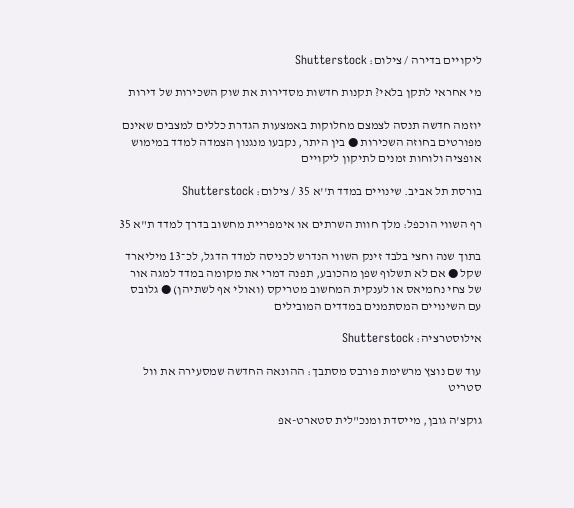ליקויים בדירה / צילום: Shutterstock

מי אחראי לתקן בלאי? תקנות חדשות מסדירות את שוק השכירות של דירות

יוזמה חדשה תנסה לצמצם מחלוקות באמצעות הגדרת כללים למצבים שאינם מפורטים בחוזה השכירות ● בין היתר, נקבעו מנגנון הצמדה למדד במימוש אופציה ולוחות זמנים לתיקון ליקויים

בורסת תל אביב. שינויים במדד ת''א 35 / צילום: Shutterstock

רף השווי הוכפל: מלך חוות השרתים או אימפריית מחשוב בדרך למדד ת"א 35

בתוך שנה וחצי בלבד זינק השווי הנדרש לכניסה למדד הדגל, לכ־13 מיליארד שקל ● אם לא תשלוף שפן מהכובע, תפנה דמרי את מקומה במדד למגה אור של צחי נחמיאס או לענקית המחשוב מטריקס (ואולי אף לשתיהן) ● גלובס עם השינויים המסתמנים במדדים המובילים

אילוסטרציה: Shutterstock

עוד שם נוצץ מרשימת פורבס מסתבך: ההונאה החדשה שמסעירה את וול סטריט

גוקצ'ה גובן, מייסדת ומנכ"לית סטארט-אפ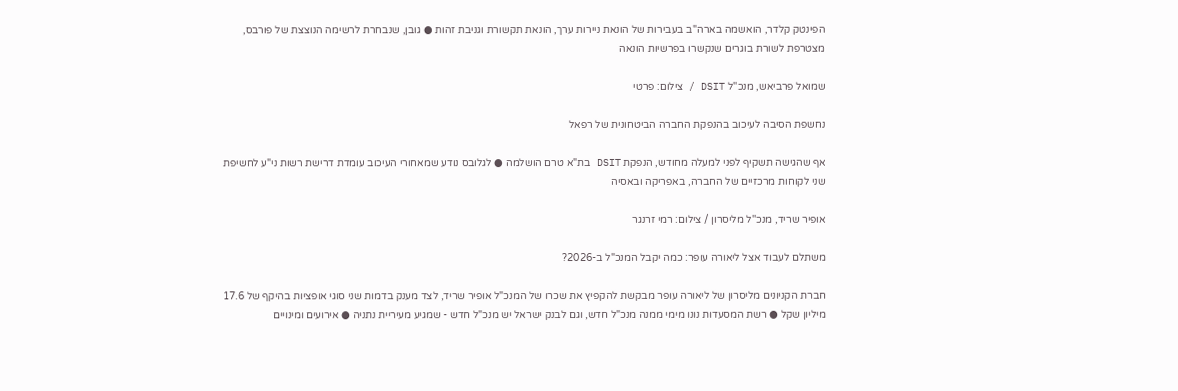הפינטק קלדר, הואשמה בארה"ב בעבירות של הונאת ניירות ערך, הונאת תקשורת וגניבת זהות ● גובן, שנבחרת לרשימה הנוצצת של פורבס, מצטרפת לשורת בוגרים שנקשרו בפרשיות הונאה

שמואל פרביאש, מנכ''ל DSIT / צילום: פרטי

נחשפת הסיבה לעיכוב בהנפקת החברה הביטחונית של רפאל

אף שהגישה תשקיף לפני למעלה מחודש, הנפקת DSIT בת"א טרם הושלמה ● לגלובס נודע שמאחורי העיכוב עומדת דרישת רשות ני"ע לחשיפת שני לקוחות מרכזיים של החברה, באפריקה ובאסיה

אופיר שריד, מנכ''ל מליסרון / צילום: רמי זרנגר

משתלם לעבוד אצל ליאורה עופר: כמה יקבל המנכ"ל ב-2026?

חברת הקניונים מליסרון של ליאורה עופר מבקשת להקפיץ את שכרו של המנכ"ל אופיר שריד, לצד מענק בדמות שני סוגי אופציות בהיקף של 17.6 מיליון שקל ● רשת המסעדות נונו מימי ממנה מנכ"ל חדש, וגם לבנק ישראל יש מנכ"ל חדש - שמגיע מעיריית נתניה ● אירועים ומינויים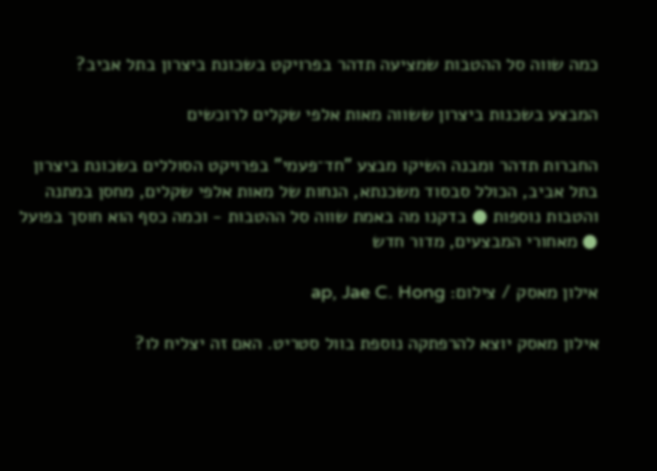כמה שווה סל ההטבות שמציעה תדהר בפרויקט בשכונת ביצרון בתל אביב?

המבצע בשכנות ביצרון ששווה מאות אלפי שקלים לרוכשים

החברות תדהר ומבנה השיקו מבצע "חד־פעמי" בפרויקט הסוללים בשכונת ביצרון בתל אביב, הכולל סבסוד משכנתא, הנחות של מאות אלפי שקלים, מחסן במתנה והטבות נוספות ● בדקנו מה באמת שווה סל ההטבות - וכמה כסף הוא חוסך בפועל ● מאחורי המבצעים, מדור חדש

אילון מאסק / צילום: ap, Jae C. Hong

אילון מאסק יוצא להרפתקה נוספת בוול סטריט. האם זה יצליח לו?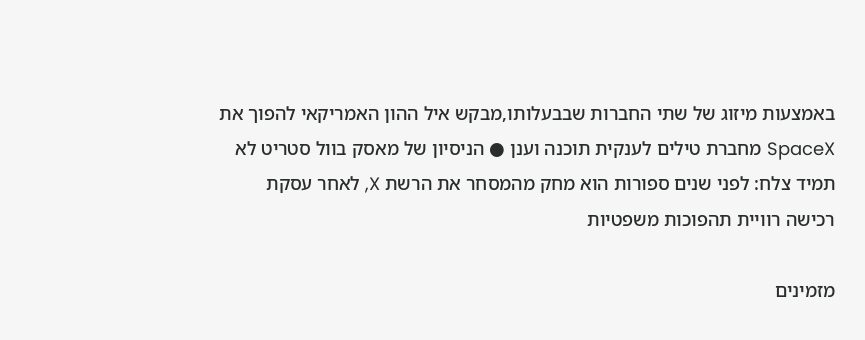באמצעות מיזוג של שתי החברות שבבעלותו,מבקש איל ההון האמריקאי להפוך את SpaceX מחברת טילים לענקית תוכנה וענן ● הניסיון של מאסק בוול סטריט לא תמיד צלח: לפני שנים ספורות הוא מחק מהמסחר את הרשת X, לאחר עסקת רכישה רוויית תהפוכות משפטיות

מזמינים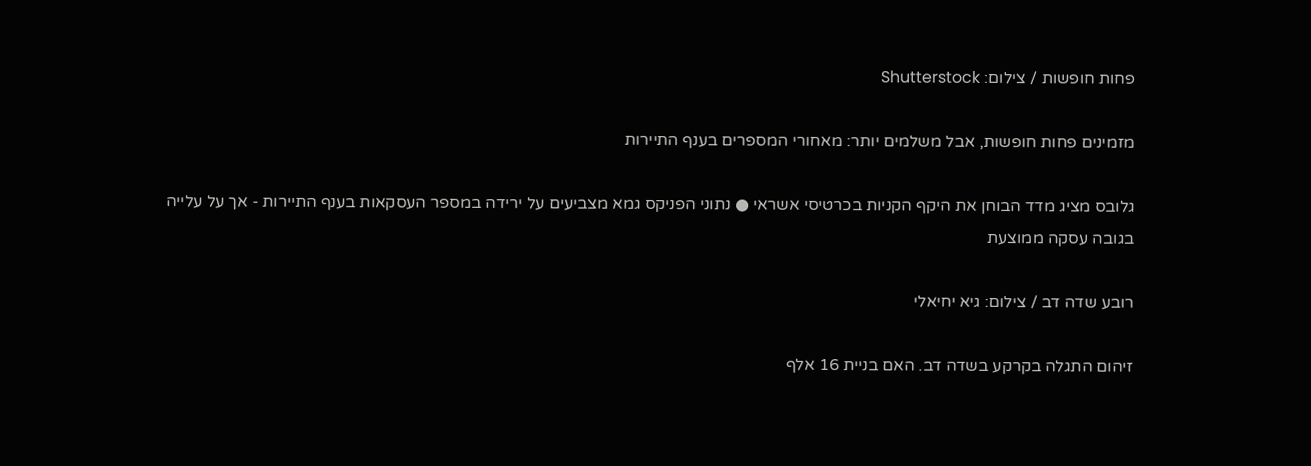פחות חופשות / צילום: Shutterstock

מזמינים פחות חופשות, אבל משלמים יותר: מאחורי המספרים בענף התיירות

גלובס מציג מדד הבוחן את היקף הקניות בכרטיסי אשראי ● נתוני הפניקס גמא מצביעים על ירידה במספר העסקאות בענף התיירות - אך על עלייה בגובה עסקה ממוצעת

רובע שדה דב / צילום: גיא יחיאלי

זיהום התגלה בקרקע בשדה דב. האם בניית 16 אלף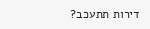דירות תתעכב?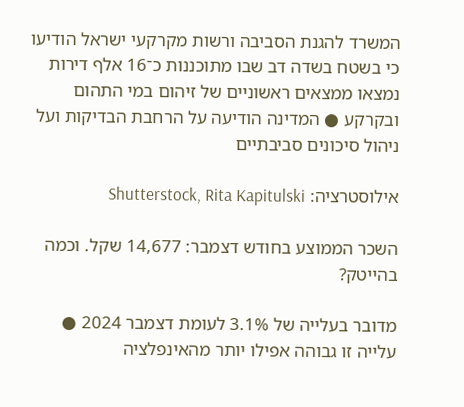המשרד להגנת הסביבה ורשות מקרקעי ישראל הודיעו כי בשטח בשדה דב שבו מתוכננות כ־16 אלף דירות נמצאו ממצאים ראשוניים של זיהום במי התהום ובקרקע ● המדינה הודיעה על הרחבת הבדיקות ועל ניהול סיכונים סביבתיים

אילוסטרציה: Shutterstock, Rita Kapitulski

השכר הממוצע בחודש דצמבר: 14,677 שקל. וכמה בהייטק?

מדובר בעלייה של 3.1% לעומת דצמבר 2024 ● עלייה זו גבוהה אפילו יותר מהאינפלציה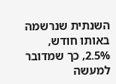השנתית שנרשמה באותו חודש, 2.5%, כך שמדובר למעשה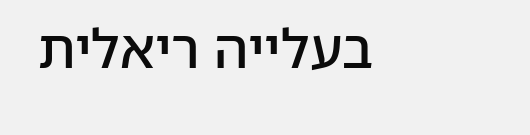בעלייה ריאלית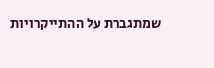שמתגברת על ההתייקרויות